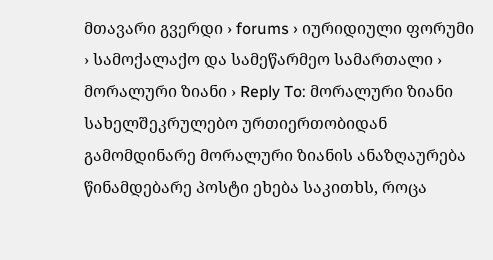მთავარი გვერდი › forums › იურიდიული ფორუმი › სამოქალაქო და სამეწარმეო სამართალი › მორალური ზიანი › Reply To: მორალური ზიანი
სახელშეკრულებო ურთიერთობიდან გამომდინარე მორალური ზიანის ანაზღაურება
წინამდებარე პოსტი ეხება საკითხს, როცა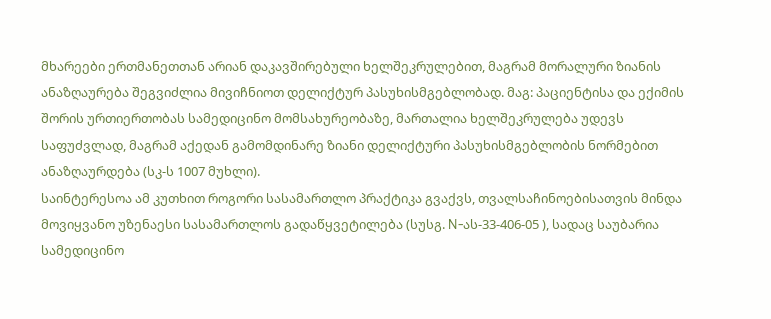მხარეები ერთმანეთთან არიან დაკავშირებული ხელშეკრულებით, მაგრამ მორალური ზიანის ანაზღაურება შეგვიძლია მივიჩნიოთ დელიქტურ პასუხისმგებლობად. მაგ: პაციენტისა და ექიმის შორის ურთიერთობას სამედიცინო მომსახურეობაზე, მართალია ხელშეკრულება უდევს საფუძვლად, მაგრამ აქედან გამომდინარე ზიანი დელიქტური პასუხისმგებლობის ნორმებით ანაზღაურდება (სკ-ს 1007 მუხლი).
საინტერესოა ამ კუთხით როგორი სასამართლო პრაქტიკა გვაქვს, თვალსაჩინოებისათვის მინდა მოვიყვანო უზენაესი სასამართლოს გადაწყვეტილება (სუსგ. N-ას-33-406-05 ), სადაც საუბარია სამედიცინო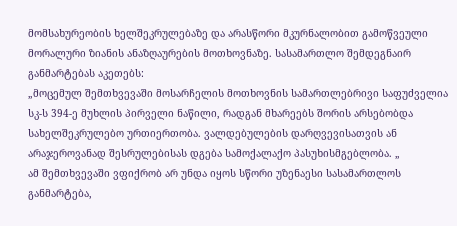მომსახურეობის ხელშეკრულებაზე და არასწორი მკურნალობით გამოწვეული მორალური ზიანის ანაზღაურების მოთხოვნაზე. სასამართლო შემდეგნაირ განმარტებას აკეთებს:
„მოცემულ შემთხვევაში მოსარჩელის მოთხოვნის სამართლებრივი საფუძველია სკ-ს 394-ე მუხლის პირველი ნაწილი, რადგან მხარეებს შორის არსებობდა სახელშეკრულებო ურთიერთობა. ვალდებულების დარღვევისათვის ან არაჯეროვანად შესრულებისას დგება სამოქალაქო პასუხისმგებლობა. „
ამ შემთხვევაში ვფიქრობ არ უნდა იყოს სწორი უზენაესი სასამართლოს განმარტება,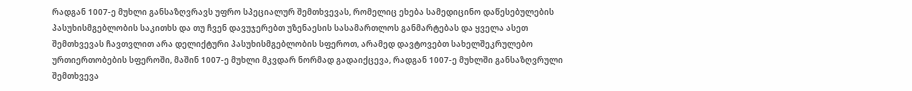რადგან 1007-ე მუხლი განსაზღვრავს უფრო სპეციალურ შემთხვევას, რომელიც ეხება სამედიცინო დაწესებულების პასუხისმგებლობის საკითხს და თუ ჩვენ დავუჯერებთ უზენაესის სასამართლოს განმარტებას და ყველა ასეთ შემთხვევას ჩავთვლით არა დელიქტური პასუხისმგებლობის სფეროთ, არამედ დავტოვებთ სახელშეკრულებო ურთიერთობების სფეროში, მაშინ 1007-ე მუხლი მკვდარ ნორმად გადაიქცევა, რადგან 1007-ე მუხლში განსაზღვრული შემთხვევა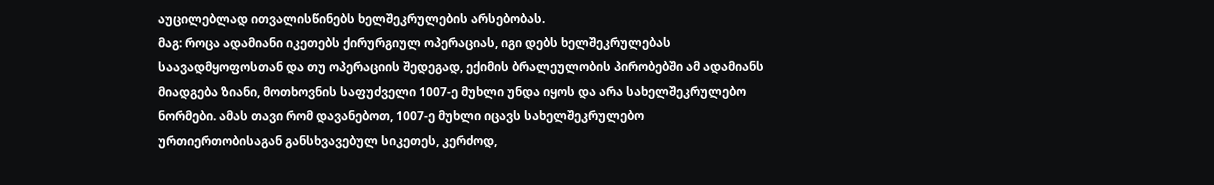აუცილებლად ითვალისწინებს ხელშეკრულების არსებობას.
მაგ: როცა ადამიანი იკეთებს ქირურგიულ ოპერაციას, იგი დებს ხელშეკრულებას საავადმყოფოსთან და თუ ოპერაციის შედეგად, ექიმის ბრალეულობის პირობებში ამ ადამიანს მიადგება ზიანი, მოთხოვნის საფუძველი 1007-ე მუხლი უნდა იყოს და არა სახელშეკრულებო ნორმები. ამას თავი რომ დავანებოთ, 1007-ე მუხლი იცავს სახელშეკრულებო ურთიერთობისაგან განსხვავებულ სიკეთეს, კერძოდ,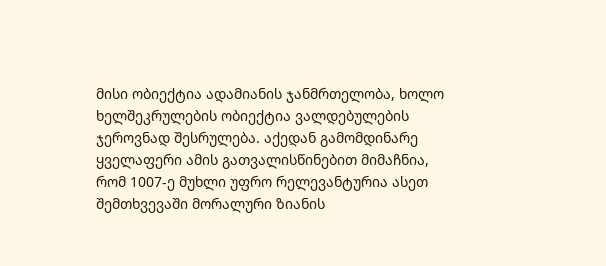მისი ობიექტია ადამიანის ჯანმრთელობა, ხოლო ხელშეკრულების ობიექტია ვალდებულების ჯეროვნად შესრულება. აქედან გამომდინარე ყველაფერი ამის გათვალისწინებით მიმაჩნია, რომ 1007-ე მუხლი უფრო რელევანტურია ასეთ შემთხვევაში მორალური ზიანის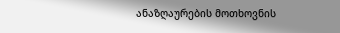ანაზღაურების მოთხოვნის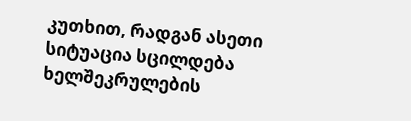კუთხით, რადგან ასეთი სიტუაცია სცილდება ხელშეკრულების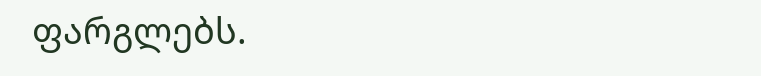ფარგლებს.